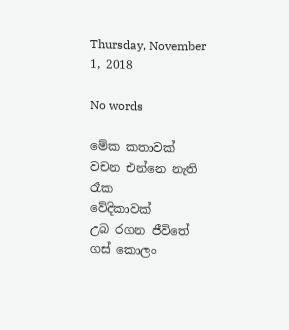Thursday, November 1, 2018

No words

මේක කතාවක්
වචන එන්නෙ නැති රෑක
වේදිකාවක්
උබ රගන ජීවිතේ
ගස් කොලං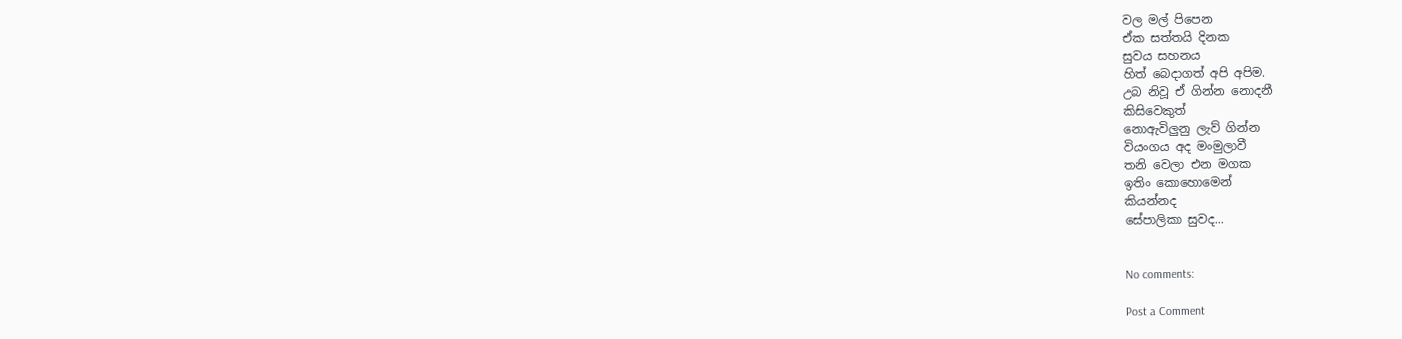වල මල් පිපෙන
ඒක සත්තයි දිනක
සුවය සහනය
හිත් බෙදාගත් අපි අපිම.
උබ නිවූ ඒ ගින්න නොදනී
කිසිවෙකුත්
නොඇවිලුනු ලැව් ගින්න
වියංගය අද මංමුලාවී
තනි වෙලා එන මගක
ඉතිං කොහොමෙන්
කියන්නද
සේපාලිකා සුවද...


No comments:

Post a Comment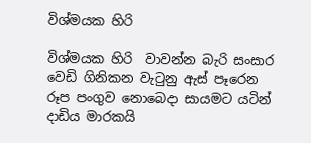විශ්මයක හිරි

විශ්මයක හිරි  වාවන්න බැරි සංසාර වෙඩි ගිනිකන වැටුනු ඇස් පෑරෙන රූප පංගුව නොබෙදා සායමට යටින් දාඩිය මාරකයි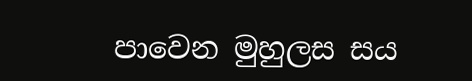පාවෙන මුහුලස සය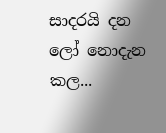සාදරයි දන ලෝ නොදැන කල...